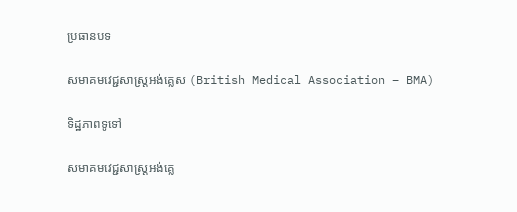ប្រធានបទ

សមាគមវេជ្ជសាស្ត្រអង់គ្លេស (British Medical Association – BMA)

ទិដ្ឋភាពទូទៅ

សមាគមវេជ្ជសាស្ត្រអង់គ្លេ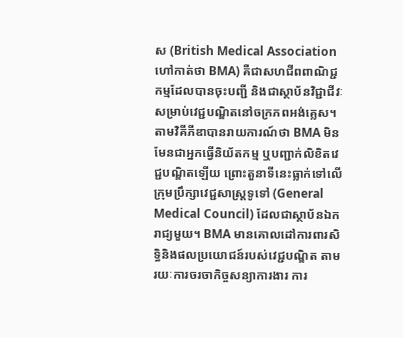ស (British Medical Association ហៅកាត់ថា BMA) គឺជាសហជីពពាណិជ្ជកម្មដែលបានចុះបញ្ជី និងជាស្ថាប័នវិជ្ជាជីវៈសម្រាប់វេជ្ជបណ្ឌិតនៅចក្រភពអង់គ្លេស។ តាមវិគីភីឌាបានរាយការណ៍ថា BMA មិនមែនជាអ្នកធ្វើនិយ័តកម្ម ឬបញ្ជាក់លិខិតវេជ្ជបណ្ឌិតឡើយ ព្រោះតួនាទីនេះធ្លាក់ទៅលើក្រុមប្រឹក្សាវេជ្ជសាស្ត្រទូទៅ (General Medical Council) ដែលជាស្ថាប័នឯករាជ្យមួយ។ BMA មានគោលដៅការពារសិទ្ធិនិងផលប្រយោជន៍របស់វេជ្ជបណ្ឌិត តាមរយៈការចរចាកិច្ចសន្យាការងារ ការ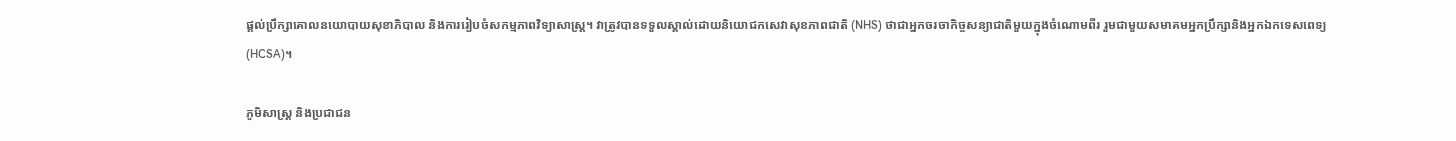ផ្តល់ប្រឹក្សាគោលនយោបាយសុខាភិបាល និងការរៀបចំសកម្មភាពវិទ្យាសាស្ត្រ។ វាត្រូវបានទទួលស្គាល់ដោយនិយោជកសេវាសុខភាពជាតិ (NHS) ថាជាអ្នកចរចាកិច្ចសន្យាជាតិមួយក្នុងចំណោមពីរ រួមជាមួយសមាគមអ្នកប្រឹក្សានិងអ្នកឯកទេសពេទ្យ (HCSA)។

ភូមិសាស្ត្រ និងប្រជាជន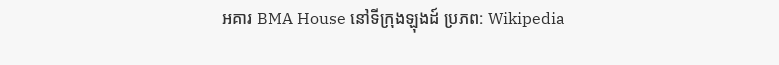អគារ BMA House នៅទីក្រុងឡុងដ៍ ប្រភព: Wikipedia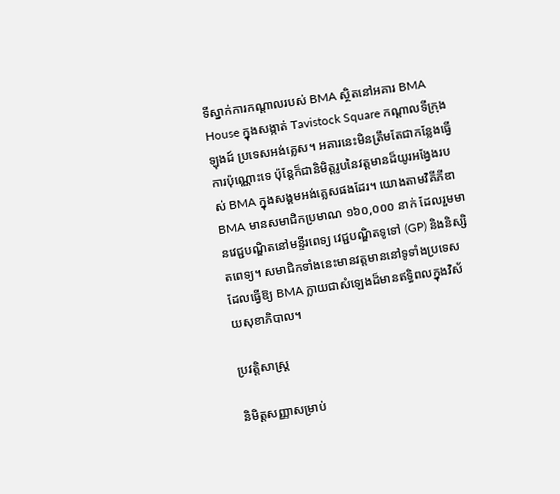ទីស្នាក់ការកណ្តាលរបស់ BMA ស្ថិតនៅអគារ BMA House ក្នុងសង្កាត់ Tavistock Square កណ្តាលទីក្រុងឡុងដ៍ ប្រទេសអង់គ្លេស។ អគារនេះមិនត្រឹមតែជាកន្លែងធ្វើការប៉ុណ្ណោះទេ ប៉ុន្តែក៏ជានិមិត្តរូបនៃវត្តមានដ៏យូរអង្វែងរបស់ BMA ក្នុងសង្គមអង់គ្លេសផងដែរ។ យោងតាមវិគីភីឌា BMA មានសមាជិកប្រមាណ ១៦០,០០០ នាក់ ដែលរួមមានវេជ្ជបណ្ឌិតនៅមន្ទីរពេទ្យ វេជ្ជបណ្ឌិតទូទៅ (GP) និងនិស្សិតពេទ្យ។ សមាជិកទាំងនេះមានវត្តមាននៅទូទាំងប្រទេស ដែលធ្វើឱ្យ BMA ក្លាយជាសំឡេងដ៏មានឥទ្ធិពលក្នុងវិស័យសុខាភិបាល។

ប្រវត្តិសាស្ត្រ

និមិត្តសញ្ញាសម្រាប់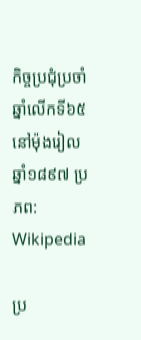កិច្ចប្រជុំប្រចាំឆ្នាំលើកទី៦៥ នៅម៉ុងរៀល ឆ្នាំ១៨៩៧ ប្រភព: Wikipedia

ប្រ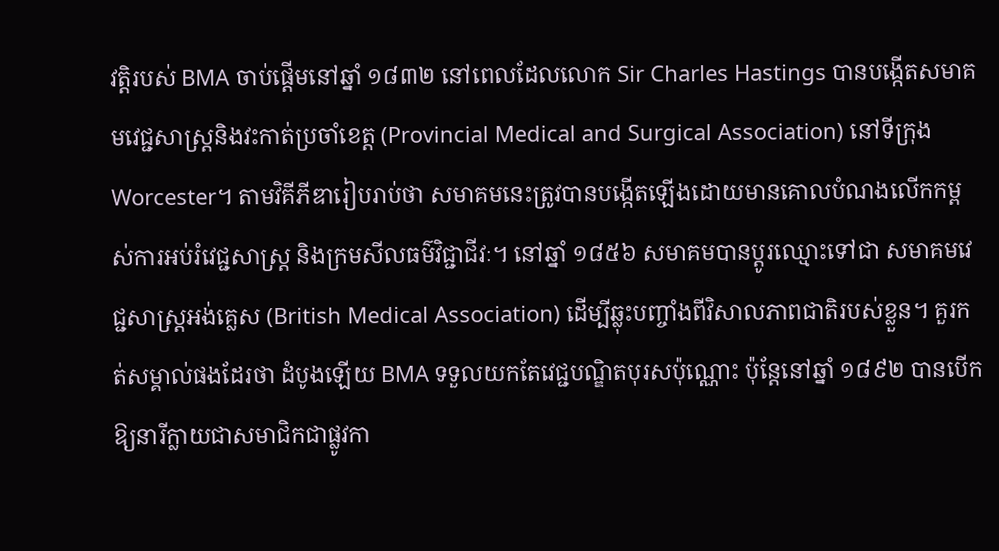វត្តិរបស់ BMA ចាប់ផ្តើមនៅឆ្នាំ ១៨៣២ នៅពេលដែលលោក Sir Charles Hastings បានបង្កើតសមាគមវេជ្ជសាស្ត្រនិងវះកាត់ប្រចាំខេត្ត (Provincial Medical and Surgical Association) នៅទីក្រុង Worcester។ តាមវិគីភីឌារៀបរាប់ថា សមាគមនេះត្រូវបានបង្កើតឡើងដោយមានគោលបំណងលើកកម្ពស់ការអប់រំវេជ្ជសាស្ត្រ និងក្រមសីលធម៌វិជ្ជាជីវៈ។ នៅឆ្នាំ ១៨៥៦ សមាគមបានប្តូរឈ្មោះទៅជា សមាគមវេជ្ជសាស្ត្រអង់គ្លេស (British Medical Association) ដើម្បីឆ្លុះបញ្ចាំងពីវិសាលភាពជាតិរបស់ខ្លួន។ គួរកត់សម្គាល់ផងដែរថា ដំបូងឡើយ BMA ទទួលយកតែវេជ្ជបណ្ឌិតបុរសប៉ុណ្ណោះ ប៉ុន្តែនៅឆ្នាំ ១៨៩២ បានបើកឱ្យនារីក្លាយជាសមាជិកជាផ្លូវកា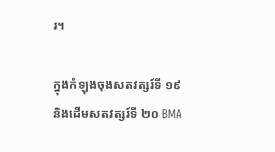រ។

ក្នុងកំឡុងចុងសតវត្សរ៍ទី ១៩ និងដើមសតវត្សរ៍ទី ២០ BMA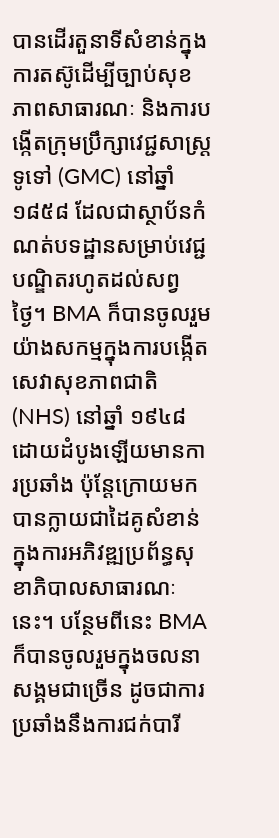បានដើរតួនាទីសំខាន់ក្នុងការតស៊ូដើម្បីច្បាប់សុខភាពសាធារណៈ និងការបង្កើតក្រុមប្រឹក្សាវេជ្ជសាស្ត្រទូទៅ (GMC) នៅឆ្នាំ ១៨៥៨ ដែលជាស្ថាប័នកំណត់បទដ្ឋានសម្រាប់វេជ្ជបណ្ឌិតរហូតដល់សព្វថ្ងៃ។ BMA ក៏បានចូលរួមយ៉ាងសកម្មក្នុងការបង្កើតសេវាសុខភាពជាតិ (NHS) នៅឆ្នាំ ១៩៤៨ ដោយដំបូងឡើយមានការប្រឆាំង ប៉ុន្តែក្រោយមកបានក្លាយជាដៃគូសំខាន់ក្នុងការអភិវឌ្ឍប្រព័ន្ធសុខាភិបាលសាធារណៈនេះ។ បន្ថែមពីនេះ BMA ក៏បានចូលរួមក្នុងចលនាសង្គមជាច្រើន ដូចជាការប្រឆាំងនឹងការជក់បារី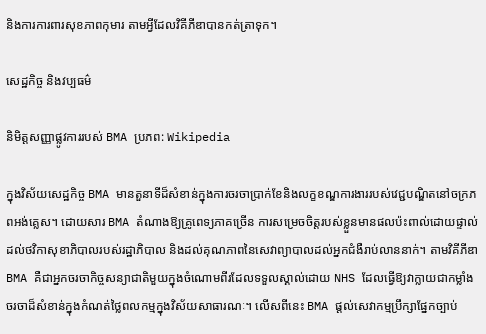និងការការពារសុខភាពកុមារ តាមអ្វីដែលវិគីភីឌាបានកត់ត្រាទុក។

សេដ្ឋកិច្ច និងវប្បធម៌

និមិត្តសញ្ញាផ្លូវការរបស់ BMA ប្រភព: Wikipedia

ក្នុងវិស័យសេដ្ឋកិច្ច BMA មានតួនាទីដ៏សំខាន់ក្នុងការចរចាប្រាក់ខែនិងលក្ខខណ្ឌការងាររបស់វេជ្ជបណ្ឌិតនៅចក្រភពអង់គ្លេស។ ដោយសារ BMA តំណាងឱ្យគ្រូពេទ្យភាគច្រើន ការសម្រេចចិត្តរបស់ខ្លួនមានផលប៉ះពាល់ដោយផ្ទាល់ដល់ថវិកាសុខាភិបាលរបស់រដ្ឋាភិបាល និងដល់គុណភាពនៃសេវាព្យាបាលដល់អ្នកជំងឺរាប់លាននាក់។ តាមវិគីភីឌា BMA គឺជាអ្នកចរចាកិច្ចសន្យាជាតិមួយក្នុងចំណោមពីរដែលទទួលស្គាល់ដោយ NHS ដែលធ្វើឱ្យវាក្លាយជាកម្លាំងចរចាដ៏សំខាន់ក្នុងកំណត់ថ្លៃពលកម្មក្នុងវិស័យសាធារណៈ។ លើសពីនេះ BMA ផ្តល់សេវាកម្មប្រឹក្សាផ្នែកច្បាប់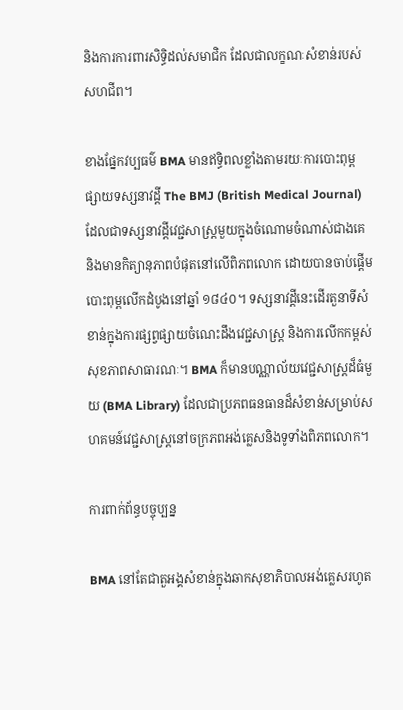និងការការពារសិទ្ធិដល់សមាជិក ដែលជាលក្ខណៈសំខាន់របស់សហជីព។

ខាងផ្នែកវប្បធម៌ BMA មានឥទ្ធិពលខ្លាំងតាមរយៈការបោះពុម្ពផ្សាយទស្សនាវដ្តី The BMJ (British Medical Journal) ដែលជាទស្សនាវដ្តីវេជ្ជសាស្ត្រមួយក្នុងចំណោមចំណាស់ជាងគេនិងមានកិត្យានុភាពបំផុតនៅលើពិភពលោក ដោយបានចាប់ផ្តើមបោះពុម្ពលើកដំបូងនៅឆ្នាំ ១៨៤០។ ទស្សនាវដ្តីនេះដើរតួនាទីសំខាន់ក្នុងការផ្សព្វផ្សាយចំណេះដឹងវេជ្ជសាស្ត្រ និងការលើកកម្ពស់សុខភាពសាធារណៈ។ BMA ក៏មានបណ្ណាល័យវេជ្ជសាស្ត្រដ៏ធំមួយ (BMA Library) ដែលជាប្រភពធនធានដ៏សំខាន់សម្រាប់សហគមន៍វេជ្ជសាស្ត្រនៅចក្រភពអង់គ្លេសនិងទូទាំងពិភពលោក។

ការពាក់ព័ន្ធបច្ចុប្បន្ន

BMA នៅតែជាតួអង្គសំខាន់ក្នុងឆាកសុខាភិបាលអង់គ្លេសរហូត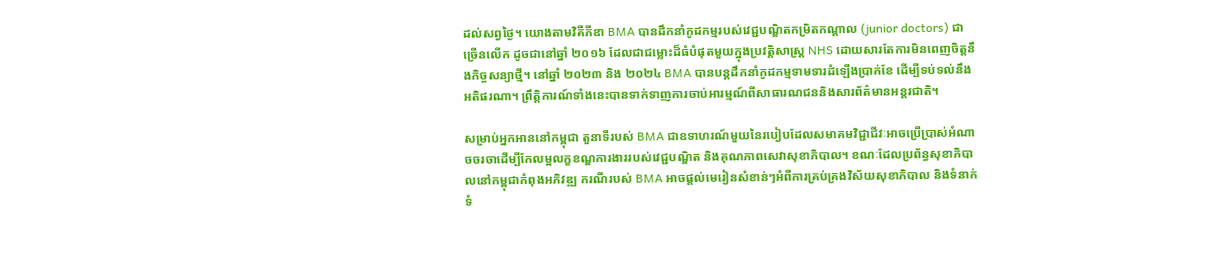ដល់សព្វថ្ងៃ។ យោងតាមវិគីភីឌា BMA បានដឹកនាំកូដកម្មរបស់វេជ្ជបណ្ឌិតកម្រិតកណ្តាល (junior doctors) ជាច្រើនលើក ដូចជានៅឆ្នាំ ២០១៦ ដែលជាជម្លោះដ៏ធំបំផុតមួយក្នុងប្រវត្តិសាស្ត្រ NHS ដោយសារតែការមិនពេញចិត្តនឹងកិច្ចសន្យាថ្មី។ នៅឆ្នាំ ២០២៣ និង ២០២៤ BMA បានបន្តដឹកនាំកូដកម្មទាមទារដំឡើងប្រាក់ខែ ដើម្បីទប់ទល់នឹងអតិផរណា។ ព្រឹត្តិការណ៍ទាំងនេះបានទាក់ទាញការចាប់អារម្មណ៍ពីសាធារណជននិងសារព័ត៌មានអន្តរជាតិ។

សម្រាប់អ្នកអាននៅកម្ពុជា តួនាទីរបស់ BMA ជាឧទាហរណ៍មួយនៃរបៀបដែលសមាគមវិជ្ជាជីវៈអាចប្រើប្រាស់អំណាចចរចាដើម្បីកែលម្អលក្ខខណ្ឌការងាររបស់វេជ្ជបណ្ឌិត និងគុណភាពសេវាសុខាភិបាល។ ខណៈដែលប្រព័ន្ធសុខាភិបាលនៅកម្ពុជាកំពុងអភិវឌ្ឍ ករណីរបស់ BMA អាចផ្តល់មេរៀនសំខាន់ៗអំពីការគ្រប់គ្រងវិស័យសុខាភិបាល និងទំនាក់ទំ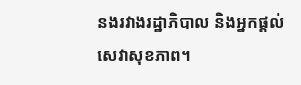នងរវាងរដ្ឋាភិបាល និងអ្នកផ្តល់សេវាសុខភាព។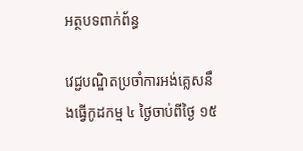អត្ថបទពាក់ព័ន្ធ

វេជ្ជបណ្ឌិតប្រចាំការអង់គ្លេសនឹងធ្វើកូដកម្ម ៤ ថ្ងៃចាប់ពីថ្ងៃ ១៥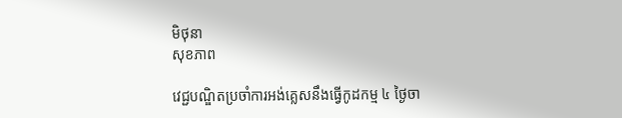មិថុនា
សុខភាព

វេជ្ជបណ្ឌិតប្រចាំការអង់គ្លេសនឹងធ្វើកូដកម្ម ៤ ថ្ងៃចា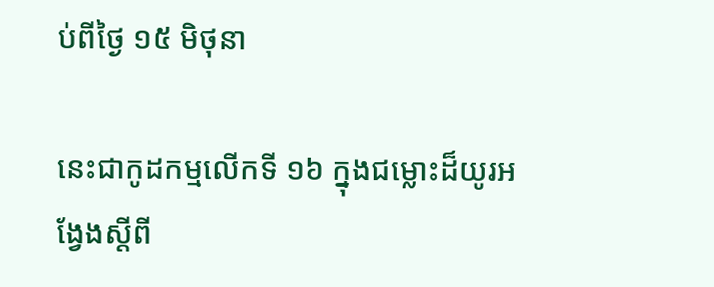ប់ពីថ្ងៃ ១៥ មិថុនា

នេះជាកូដកម្មលើកទី ១៦ ក្នុងជម្លោះដ៏យូរអង្វែងស្តីពី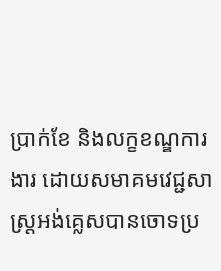ប្រាក់ខែ និងលក្ខខណ្ឌការងារ ដោយសមាគមវេជ្ជសាស្ត្រអង់គ្លេសបានចោទប្រ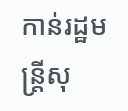កាន់រដ្ឋមន្ត្រីសុ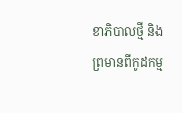ខាភិបាលថ្មី និងព្រមានពីកូដកម្ម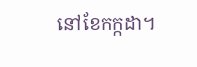នៅខែកក្កដា។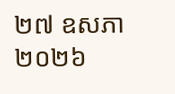២៧ ឧសភា ២០២៦